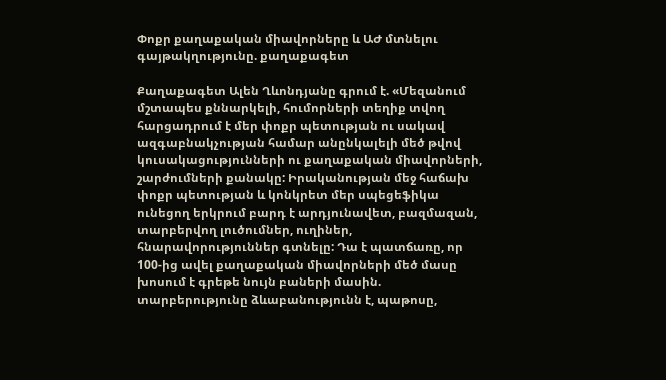Փոքր քաղաքական միավորները և ԱԺ մտնելու գայթակղությունը. քաղաքագետ

Քաղաքագետ Ալեն Ղևոնդյանը գրում է. «Մեզանում մշտապես քննարկելի, հումորների տեղիք տվող հարցադրում է մեր փոքր պետության ու սակավ ազգաբնակչության համար անընկալելի մեծ թվով կուսակացությունների ու քաղաքական միավորների, շարժումների քանակը: Իրականության մեջ հաճախ փոքր պետության և կոնկրետ մեր սպեցեֆիկա ունեցող երկրում բարդ է արդյունավետ, բազմազան, տարբերվող լուծումներ, ուղիներ, հնարավորություններ գտնելը: Դա է պատճառը, որ 100-ից ավել քաղաքական միավորների մեծ մասը խոսում է գրեթե նույն բաների մասին. տարբերությունը ձևաբանությունն է, պաթոսը,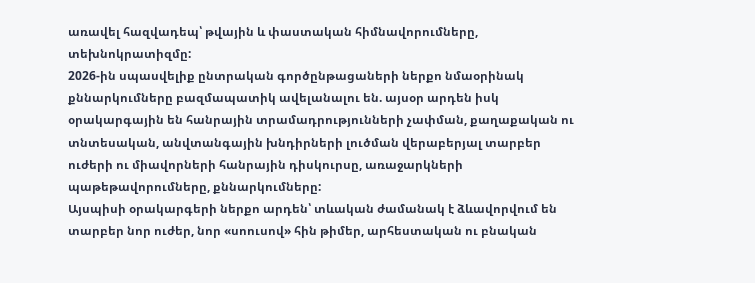առավել հազվադեպ՝ թվային և փաստական հիմնավորումները, տեխնոկրատիզմը:
2026-ին սպասվելիք ընտրական գործընթացաների ներքո նմաօրինակ քննարկումները բազմապատիկ ավելանալու են. այսօր արդեն իսկ օրակարգային են հանրային տրամադրությունների չափման, քաղաքական ու տնտեսական, անվտանգային խնդիրների լուծման վերաբերյալ տարբեր ուժերի ու միավորների հանրային դիսկուրսը, առաջարկների պաթեթավորումները, քննարկումները:
Այսպիսի օրակարգերի ներքո արդեն՝ տևական ժամանակ է ձևավորվում են տարբեր նոր ուժեր, նոր «սոուսով» հին թիմեր, արհեստական ու բնական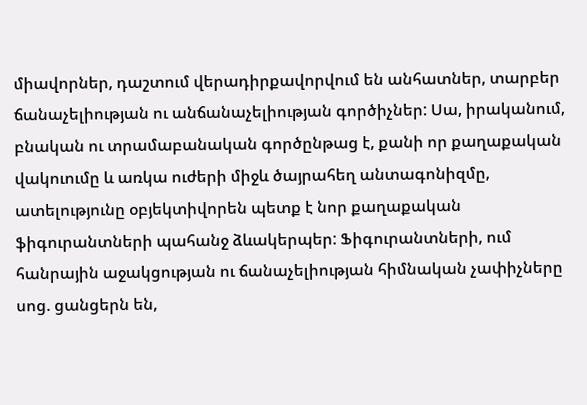միավորներ, դաշտում վերադիրքավորվում են անհատներ, տարբեր ճանաչելիության ու անճանաչելիության գործիչներ: Սա, իրականում, բնական ու տրամաբանական գործընթաց է, քանի որ քաղաքական վակուումը և առկա ուժերի միջև ծայրահեղ անտագոնիզմը, ատելությունը օբյեկտիվորեն պետք է նոր քաղաքական ֆիգուրանտների պահանջ ձևակերպեր: Ֆիգուրանտների, ում հանրային աջակցության ու ճանաչելիության հիմնական չափիչները սոց. ցանցերն են,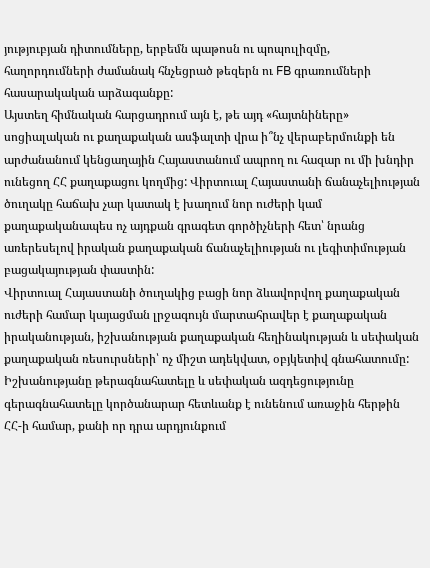յություբյան դիտումները, երբեմն պաթոսն ու պոպուլիզմը, հաղորդումների ժամանակ հնչեցրած թեզերն ու FB գրառումների հասարակական արձագանքը:
Այստեղ հիմնական հարցադրում այն է, թե այդ «հայտնիները» սոցիալական ու քաղաքական ասֆալտի վրա ի՞նչ վերաբերմունքի են արժանանում կենցաղային Հայաստանում ապրող ու հազար ու մի խնդիր ունեցող ՀՀ քաղաքացու կողմից: Վիրտուալ Հայաստանի ճանաչելիության ծուղակը հաճախ չար կատակ է խաղում նոր ուժերի կամ քաղաքականապես ոչ այդքան գրագետ գործիչների հետ՝ նրանց առերեսելով իրական քաղաքական ճանաչելիության ու լեգիտիմության բացակայության փաստին:
Վիրտուալ Հայաստանի ծուղակից բացի նոր ձևավորվող քաղաքական ուժերի համար կայացման լրջագույն մարտահրավեր է քաղաքական իրականության, իշխանության քաղաքական հեղինակության և սեփական քաղաքական ռեսուրսների՝ ոչ միշտ ադեկվատ, օբյկետիվ գնահատումը: Իշխանությանը թերագնահատելը և սեփական ազդեցությունը գերագնահատելը կործանարար հետևանք է ունենում առաջին հերթին ՀՀ-ի համար, քանի որ դրա արդյունքում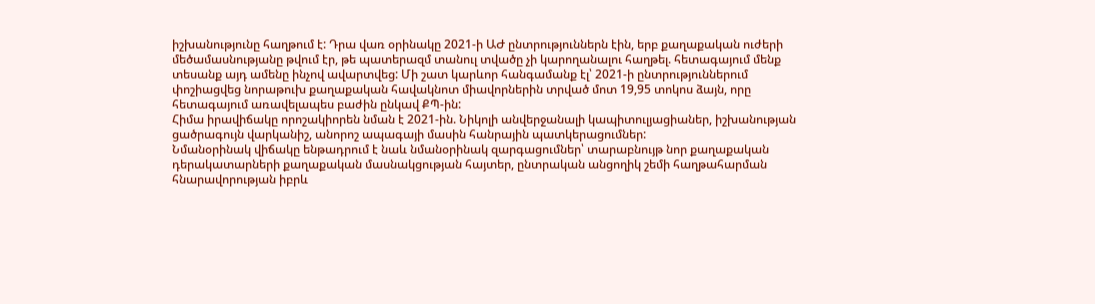իշխանությունը հաղթում է: Դրա վառ օրինակը 2021-ի ԱԺ ընտրություններն էին, երբ քաղաքական ուժերի մեծամասնությանը թվում էր, թե պատերազմ տանուլ տվածը չի կարողանալու հաղթել. հետագայում մենք տեսանք այդ ամենը ինչով ավարտվեց: Մի շատ կարևոր հանգամանք էլ՝ 2021-ի ընտրություններում փոշիացվեց նորաթուխ քաղաքական հավակնոտ միավորներին տրված մոտ 19,95 տոկոս ձայն, որը հետագայում առավելապես բաժին ընկավ ՔՊ-ին:
Հիմա իրավիճակը որոշակիորեն նման է 2021-ին. Նիկոլի անվերջանալի կապիտուլյացիաներ, իշխանության ցածրագույն վարկանիշ, անորոշ ապագայի մասին հանրային պատկերացումներ:
Նմանօրինակ վիճակը ենթադրում է նաև նմանօրինակ զարգացումներ՝ տարաբնույթ նոր քաղաքական դերակատարների քաղաքական մասնակցության հայտեր, ընտրական անցողիկ շեմի հաղթահարման հնարավորության իբրև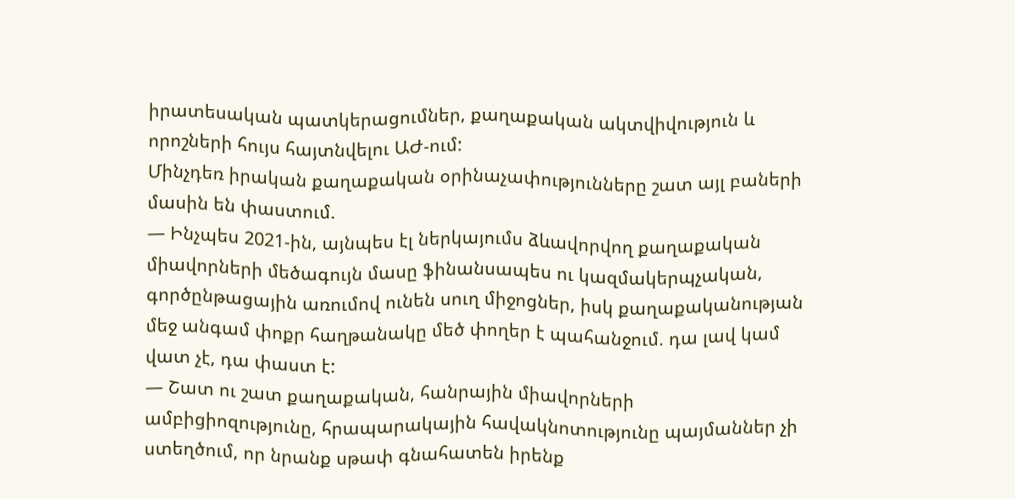իրատեսական պատկերացումներ, քաղաքական ակտվիվություն և որոշների հույս հայտնվելու ԱԺ-ում:
Մինչդեռ իրական քաղաքական օրինաչափությունները շատ այլ բաների մասին են փաստում.
— Ինչպես 2021-ին, այնպես էլ ներկայումս ձևավորվող քաղաքական միավորների մեծագույն մասը ֆինանսապես ու կազմակերպչական, գործընթացային առումով ունեն սուղ միջոցներ, իսկ քաղաքականության մեջ անգամ փոքր հաղթանակը մեծ փողեր է պահանջում. դա լավ կամ վատ չէ, դա փաստ է:
— Շատ ու շատ քաղաքական, հանրային միավորների ամբիցիոզությունը, հրապարակային հավակնոտությունը պայմաններ չի ստեղծում, որ նրանք սթափ գնահատեն իրենք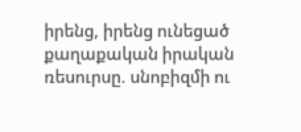իրենց, իրենց ունեցած քաղաքական իրական ռեսուրսը. սնոբիզմի ու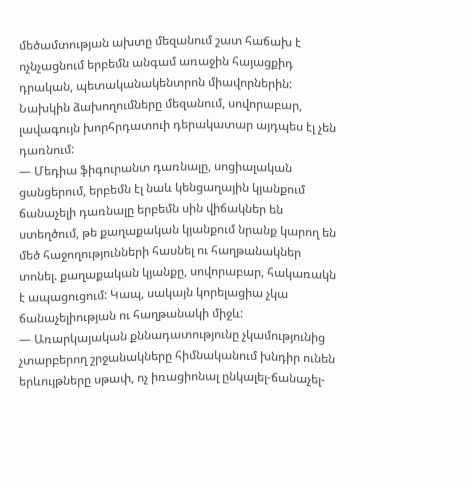մեծամտության ախտը մեզանում շատ հաճախ է ոչնչացնում երբեմն անգամ առաջին հայացքիդ դրական, պետականակենտրոն միավորներին: Նախկին ձախողումները մեզանում, սովորաբար, լավագույն խորհրդատուի դերակատար այդպես էլ չեն դառնում:
— Մեդիա ֆիգուրանտ դառնալը, սոցիալական ցանցերում, երբեմն էլ նաև կենցաղային կյանքում ճանաչելի դառնալը երբեմն սին վիճակներ են ստեղծում, թե քաղաքական կյանքում նրանք կարող են մեծ հաջողությունների հասնել ու հաղթանակներ տոնել. քաղաքական կյանքը, սովորաբար, հակառակն է ապացուցում: Կապ, սակայն կորելացիա չկա ճանաչելիության ու հաղթանակի միջև:
— Առարկայական քննադատությունը չկամությունից չտարբերող շրջանակները հիմնականում խնդիր ունեն երևույթները սթափ, ոչ իռացիոնալ ընկալել-ճանաչել-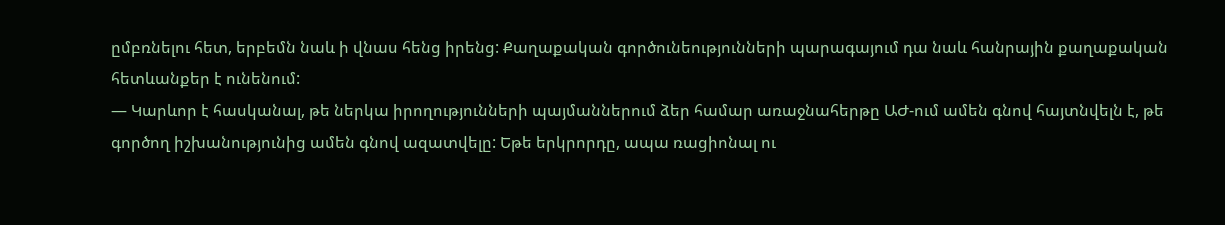ըմբռնելու հետ, երբեմն նաև ի վնաս հենց իրենց: Քաղաքական գործունեությունների պարագայում դա նաև հանրային քաղաքական հետևանքեր է ունենում:
— Կարևոր է հասկանալ, թե ներկա իրողությունների պայմաններում ձեր համար առաջնահերթը ԱԺ-ում ամեն գնով հայտնվելն է, թե գործող իշխանությունից ամեն գնով ազատվելը: Եթե երկրորդը, ապա ռացիոնալ ու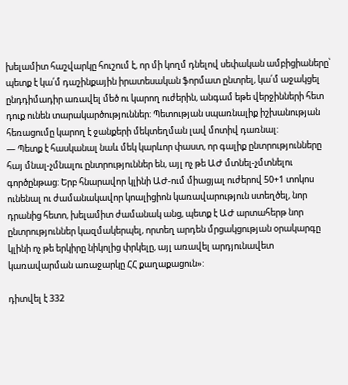խելամիտ հաշվարկը հուշում է, որ մի կողմ դնելով սեփական ամբիցիաները՝ պետք է կա՛մ դաշինքային իրատեսական ֆորմատ ընտրել, կա՛մ աջակցել ընդդիմադիր առավել մեծ ու կարող ուժերին, անգամ եթե վերջինների հետ դուք ունեն տարակարծություններ: Պետության սպառնալիք իշխանության հեռացումը կարող է ջանքերի մեկտեղման լավ մոտիվ դառնալ:
— Պետք է հասկանալ նաև մեկ կարևոր փաստ, որ գալիք ընտրությունները հայ մնալ-չմնալու ընտրություններ են, այլ ոչ թե ԱԺ մտնել-չմտնելու գործընթաց: Երբ հնարավոր կլինի ԱԺ-ում միացյալ ուժերով 50+1 տոկոս ունենալ ու ժամանակավոր կոալիցիոն կառավարություն ստեղծել, նոր դրանից հետո, խելամիտ ժամանակ անց, պետք է ԱԺ արտահերթ նոր ընտրություններ կազմակերպել, որտեղ արդեն մրցակցության օրակարգը կլինի ոչ թե երկիրը նիկոլից փրկելը, այլ առավել արդյունավետ կառավարման առաջարկը ՀՀ քաղաքացուն»:

դիտվել է 332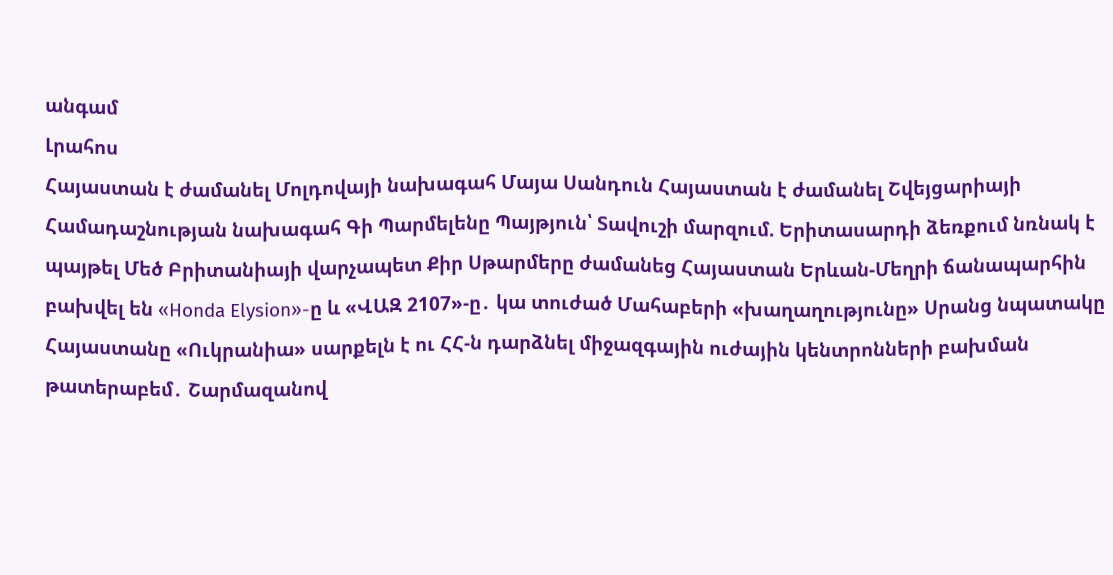անգամ
Լրահոս
Հայաստան է ժամանել Մոլդովայի նախագահ Մայա Սանդուն Հայաստան է ժամանել Շվեյցարիայի Համադաշնության նախագահ Գի Պարմելենը Պայթյուն՝ Տավուշի մարզում. Երիտասարդի ձեռքում նռնակ է պայթել Մեծ Բրիտանիայի վարչապետ Քիր Սթարմերը ժամանեց Հայաստան Երևան-Մեղրի ճանապարհին բախվել են «Honda Elysion»-ը և «ՎԱԶ 2107»-ը․ կա տուժած Մահաբերի «խաղաղությունը» Սրանց նպատակը Հայաստանը «Ուկրանիա» սարքելն է ու ՀՀ-ն դարձնել միջազգային ուժային կենտրոնների բախման թատերաբեմ․ Շարմազանով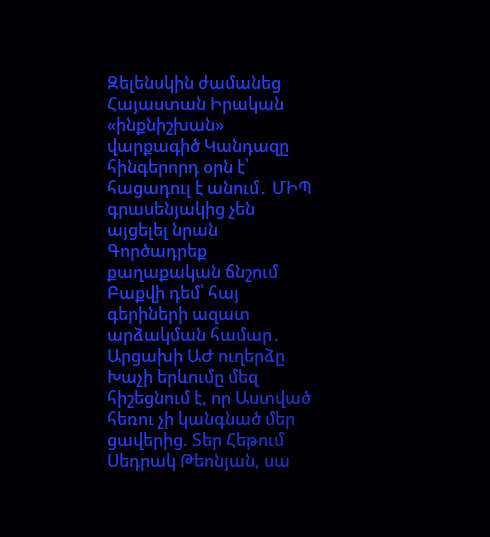Զելենսկին ժամանեց Հայաստան Իրական «ինքնիշխան» վարքագիծ Կանդազը հինգերորդ օրն է՝ հացադուլ է անում․ ՄԻՊ գրասենյակից չեն այցելել նրան Գործադրեք քաղաքական ճնշում Բաքվի դեմ՝ հայ գերիների ազատ արձակման համար․ Արցախի ԱԺ ուղերձը Խաչի երևումը մեզ հիշեցնում է, որ Աստված հեռու չի կանգնած մեր ցավերից. Տեր Հեթում Սեդրակ Թեոնյան, սա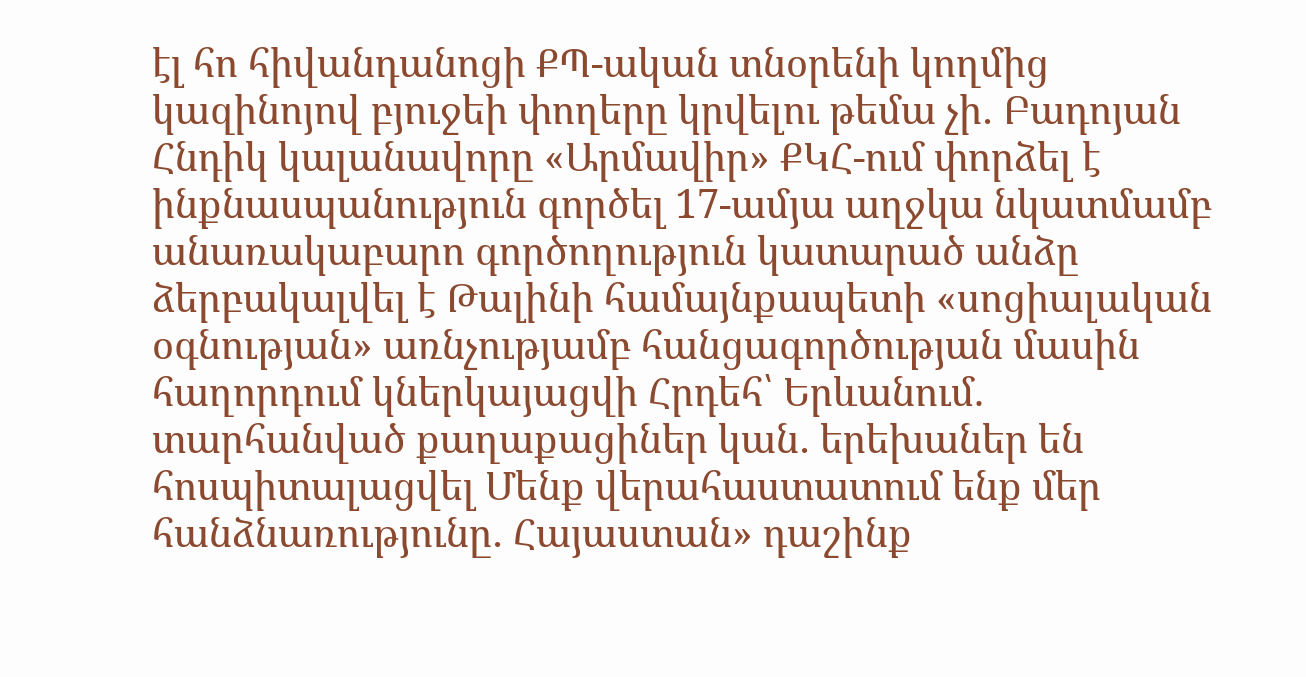էլ հո հիվանդանոցի ՔՊ-ական տնօրենի կողմից կազինոյով բյուջեի փողերը կրվելու թեմա չի․ Բադոյան Հնդիկ կալանավորը «Արմավիր» ՔԿՀ-ում փորձել է ինքնասպանություն գործել 17-ամյա աղջկա նկատմամբ անառակաբարո գործողություն կատարած անձը ձերբակալվել է Թալինի համայնքապետի «սոցիալական օգնության» առնչությամբ հանցագործության մասին հաղորդում կներկայացվի Հրդեհ՝ Երևանում. տարհանված քաղաքացիներ կան․ երեխաներ են հոսպիտալացվել Մենք վերահաստատում ենք մեր հանձնառությունը․ Հայաստան» դաշինք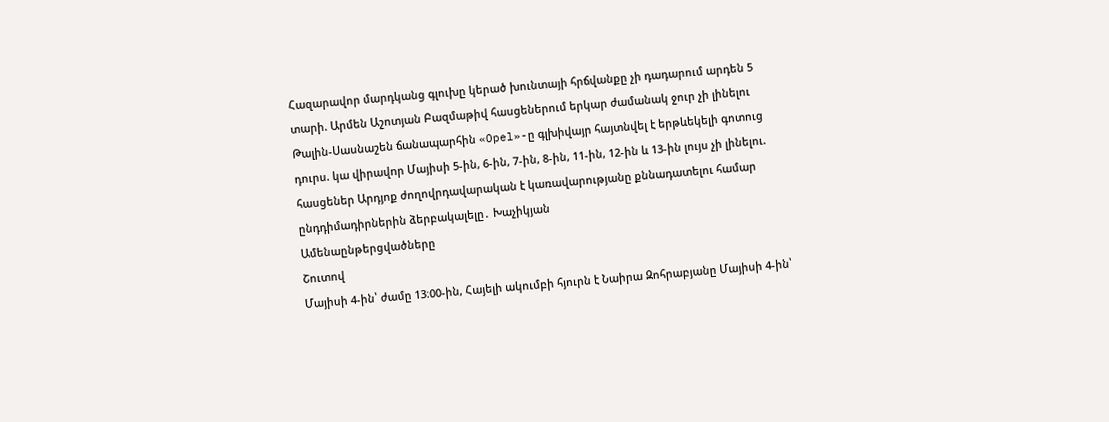Հազարավոր մարդկանց գլուխը կերած խունտայի հրճվանքը չի դադարում արդեն 5 տարի. Արմեն Աշոտյան Բազմաթիվ հասցեներում երկար ժամանակ ջուր չի լինելու Թալին-Սասնաշեն ճանապարհին «Opel»-ը գլխիվայր հայտնվել է երթևեկելի գոտուց դուրս. կա վիրավnր Մայիսի 5-ին, 6-ին, 7-ին, 8-ին, 11-ին, 12-ին և 13-ին լույս չի լինելու. հասցեներ Արդյոք ժողովրդավարական է կառավարությանը քննադատելու համար ընդդիմադիրներին ձերբակալելը․ Խաչիկյան
Ամենաընթերցվածները
Շուտով
Մայիսի 4-ին՝ ժամը 13։00-ին, Հայելի ակումբի հյուրն է Նաիրա Զոհրաբյանը Մայիսի 4-ին՝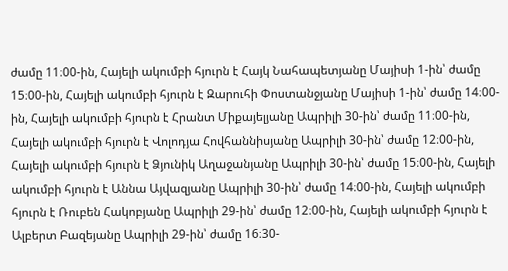ժամը 11։00-ին, Հայելի ակումբի հյուրն է Հայկ Նահապետյանը Մայիսի 1-ին՝ ժամը 15։00-ին, Հայելի ակումբի հյուրն է Զարուհի Փոստանջյանը Մայիսի 1-ին՝ ժամը 14։00-ին, Հայելի ակումբի հյուրն է Հրանտ Միքայելյանը Ապրիլի 30-ին՝ ժամը 11։00-ին, Հայելի ակումբի հյուրն է Վոլոդյա Հովհաննիսյանը Ապրիլի 30-ին՝ ժամը 12։00-ին, Հայելի ակումբի հյուրն է Ձյունիկ Աղաջանյանը Ապրիլի 30-ին՝ ժամը 15։00-ին, Հայելի ակումբի հյուրն է Աննա Այվազյանը Ապրիլի 30-ին՝ ժամը 14։00-ին, Հայելի ակումբի հյուրն է Ռուբեն Հակոբյանը Ապրիլի 29-ին՝ ժամը 12։00-ին, Հայելի ակումբի հյուրն է Ալբերտ Բազեյանը Ապրիլի 29-ին՝ ժամը 16։30-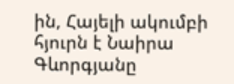ին, Հայելի ակումբի հյուրն է Նաիրա Գևորգյանը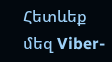Հետևեք մեզ Viber-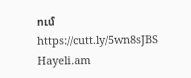ում https://cutt.ly/5wn8sJBS
Hayeli.am